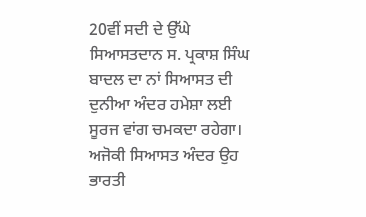20ਵੀਂ ਸਦੀ ਦੇ ਉੱਘੇ ਸਿਆਸਤਦਾਨ ਸ. ਪ੍ਰਕਾਸ਼ ਸਿੰਘ ਬਾਦਲ ਦਾ ਨਾਂ ਸਿਆਸਤ ਦੀ ਦੁਨੀਆ ਅੰਦਰ ਹਮੇਸ਼ਾ ਲਈ ਸੂਰਜ ਵਾਂਗ ਚਮਕਦਾ ਰਹੇਗਾ। ਅਜੋਕੀ ਸਿਆਸਤ ਅੰਦਰ ਉਹ ਭਾਰਤੀ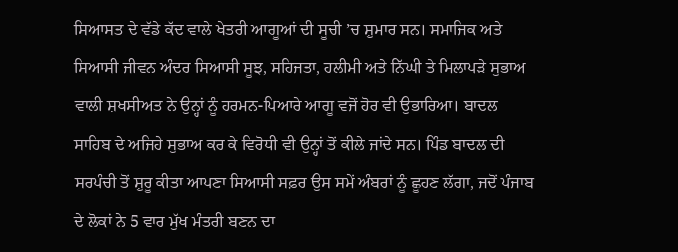ਸਿਆਸਤ ਦੇ ਵੱਡੇ ਕੱਦ ਵਾਲੇ ਖੇਤਰੀ ਆਗੂਆਂ ਦੀ ਸੂਚੀ ’ਚ ਸ਼ੁਮਾਰ ਸਨ। ਸਮਾਜਿਕ ਅਤੇ ਸਿਆਸੀ ਜੀਵਨ ਅੰਦਰ ਸਿਆਸੀ ਸੂਝ, ਸਹਿਜਤਾ, ਹਲੀਮੀ ਅਤੇ ਨਿੱਘੀ ਤੇ ਮਿਲਾਪੜੇ ਸੁਭਾਅ ਵਾਲੀ ਸ਼ਖਸੀਅਤ ਨੇ ਉਨ੍ਹਾਂ ਨੂੰ ਹਰਮਨ-ਪਿਆਰੇ ਆਗੂ ਵਜੋਂ ਹੋਰ ਵੀ ਉਭਾਰਿਆ। ਬਾਦਲ ਸਾਹਿਬ ਦੇ ਅਜਿਹੇ ਸੁਭਾਅ ਕਰ ਕੇ ਵਿਰੋਧੀ ਵੀ ਉਨ੍ਹਾਂ ਤੋਂ ਕੀਲੇ ਜਾਂਦੇ ਸਨ। ਪਿੰਡ ਬਾਦਲ ਦੀ ਸਰਪੰਚੀ ਤੋਂ ਸ਼ੁਰੂ ਕੀਤਾ ਆਪਣਾ ਸਿਆਸੀ ਸਫ਼ਰ ਉਸ ਸਮੇਂ ਅੰਬਰਾਂ ਨੂੰ ਛੂਹਣ ਲੱਗਾ, ਜਦੋਂ ਪੰਜਾਬ ਦੇ ਲੋਕਾਂ ਨੇ 5 ਵਾਰ ਮੁੱਖ ਮੰਤਰੀ ਬਣਨ ਦਾ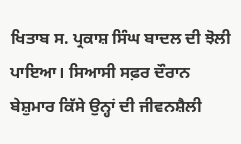ਖਿਤਾਬ ਸ. ਪ੍ਰਕਾਸ਼ ਸਿੰਘ ਬਾਦਲ ਦੀ ਝੋਲੀ ਪਾਇਆ। ਸਿਆਸੀ ਸਫ਼ਰ ਦੌਰਾਨ ਬੇਸ਼ੁਮਾਰ ਕਿੱਸੇ ਉਨ੍ਹਾਂ ਦੀ ਜੀਵਨਸ਼ੈਲੀ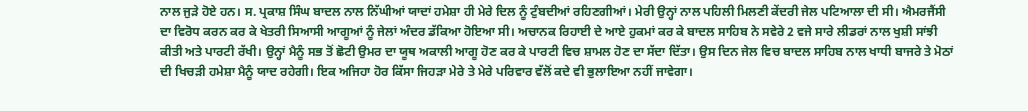ਨਾਲ ਜੁੜੇ ਹੋਏ ਹਨ। ਸ. ਪ੍ਰਕਾਸ਼ ਸਿੰਘ ਬਾਦਲ ਨਾਲ ਨਿੱਘੀਆਂ ਯਾਦਾਂ ਹਮੇਸ਼ਾ ਹੀ ਮੇਰੇ ਦਿਲ ਨੂੰ ਟੁੰਬਦੀਆਂ ਰਹਿਣਗੀਆਂ। ਮੇਰੀ ਉਨ੍ਹਾਂ ਨਾਲ ਪਹਿਲੀ ਮਿਲਣੀ ਕੇਂਦਰੀ ਜੇਲ ਪਟਿਆਲਾ ਦੀ ਸੀ। ਐਮਰਜੈਂਸੀ ਦਾ ਵਿਰੋਧ ਕਰਨ ਕਰ ਕੇ ਖੇਤਰੀ ਸਿਆਸੀ ਆਗੂਆਂ ਨੂੰ ਜੇਲਾਂ ਅੰਦਰ ਡੱਕਿਆ ਹੋਇਆ ਸੀ। ਅਚਾਨਕ ਰਿਹਾਈ ਦੇ ਆਏ ਹੁਕਮਾਂ ਕਰ ਕੇ ਬਾਦਲ ਸਾਹਿਬ ਨੇ ਸਵੇਰੇ 2 ਵਜੇ ਸਾਰੇ ਲੀਡਰਾਂ ਨਾਲ ਖੁਸ਼ੀ ਸਾਂਝੀ ਕੀਤੀ ਅਤੇ ਪਾਰਟੀ ਰੱਖੀ। ਉਨ੍ਹਾਂ ਮੈਨੂੰ ਸਭ ਤੋਂ ਛੋਟੀ ਉਮਰ ਦਾ ਯੂਥ ਅਕਾਲੀ ਆਗੂ ਹੋਣ ਕਰ ਕੇ ਪਾਰਟੀ ਵਿਚ ਸ਼ਾਮਲ ਹੋਣ ਦਾ ਸੱਦਾ ਦਿੱਤਾ। ਉਸ ਦਿਨ ਜੇਲ ਵਿਚ ਬਾਦਲ ਸਾਹਿਬ ਨਾਲ ਖਾਧੀ ਬਾਜਰੇ ਤੇ ਮੋਠਾਂ ਦੀ ਖਿਚੜੀ ਹਮੇਸ਼ਾ ਮੈਨੂੰ ਯਾਦ ਰਹੇਗੀ। ਇਕ ਅਜਿਹਾ ਹੋਰ ਕਿੱਸਾ ਜਿਹੜਾ ਮੇਰੇ ਤੇ ਮੇਰੇ ਪਰਿਵਾਰ ਵੱਲੋਂ ਕਦੇ ਵੀ ਭੁਲਾਇਆ ਨਹੀਂ ਜਾਵੇਗਾ।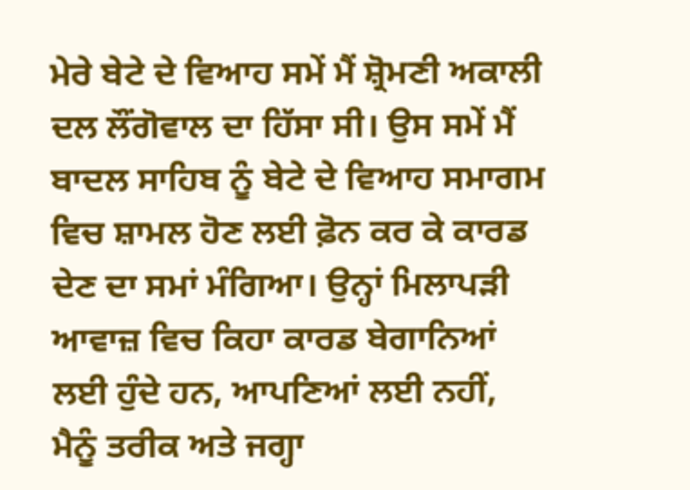ਮੇਰੇ ਬੇਟੇ ਦੇ ਵਿਆਹ ਸਮੇਂ ਮੈਂ ਸ਼੍ਰੋਮਣੀ ਅਕਾਲੀ ਦਲ ਲੌਂਗੋਵਾਲ ਦਾ ਹਿੱਸਾ ਸੀ। ਉਸ ਸਮੇਂ ਮੈਂ ਬਾਦਲ ਸਾਹਿਬ ਨੂੰ ਬੇਟੇ ਦੇ ਵਿਆਹ ਸਮਾਗਮ ਵਿਚ ਸ਼ਾਮਲ ਹੋਣ ਲਈ ਫ਼ੋਨ ਕਰ ਕੇ ਕਾਰਡ ਦੇਣ ਦਾ ਸਮਾਂ ਮੰਗਿਆ। ਉਨ੍ਹਾਂ ਮਿਲਾਪੜੀ ਆਵਾਜ਼ ਵਿਚ ਕਿਹਾ ਕਾਰਡ ਬੇਗਾਨਿਆਂ ਲਈ ਹੁੰਦੇ ਹਨ, ਆਪਣਿਆਂ ਲਈ ਨਹੀਂ, ਮੈਨੂੰ ਤਰੀਕ ਅਤੇ ਜਗ੍ਹਾ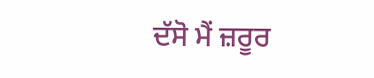ਦੱਸੋ ਮੈਂ ਜ਼ਰੂਰ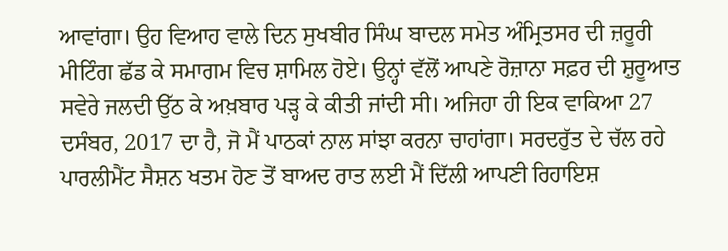ਆਵਾਂਗਾ। ਉਹ ਵਿਆਹ ਵਾਲੇ ਦਿਨ ਸੁਖਬੀਰ ਸਿੰਘ ਬਾਦਲ ਸਮੇਤ ਅੰਮ੍ਰਿਤਸਰ ਦੀ ਜ਼ਰੂਰੀ ਮੀਟਿੰਗ ਛੱਡ ਕੇ ਸਮਾਗਮ ਵਿਚ ਸ਼ਾਮਿਲ ਹੋਏ। ਉਨ੍ਹਾਂ ਵੱਲੋਂ ਆਪਣੇ ਰੋਜ਼ਾਨਾ ਸਫ਼ਰ ਦੀ ਸ਼ੁਰੂਆਤ ਸਵੇਰੇ ਜਲਦੀ ਉੱਠ ਕੇ ਅਖ਼ਬਾਰ ਪੜ੍ਹ ਕੇ ਕੀਤੀ ਜਾਂਦੀ ਸੀ। ਅਜਿਹਾ ਹੀ ਇਕ ਵਾਕਿਆ 27 ਦਸੰਬਰ, 2017 ਦਾ ਹੈ, ਜੋ ਮੈਂ ਪਾਠਕਾਂ ਨਾਲ ਸਾਂਝਾ ਕਰਨਾ ਚਾਹਾਂਗਾ। ਸਰਦਰੁੱਤ ਦੇ ਚੱਲ ਰਹੇ ਪਾਰਲੀਮੈਂਟ ਸੈਸ਼ਨ ਖਤਮ ਹੋਣ ਤੋਂ ਬਾਅਦ ਰਾਤ ਲਈ ਮੈਂ ਦਿੱਲੀ ਆਪਣੀ ਰਿਹਾਇਸ਼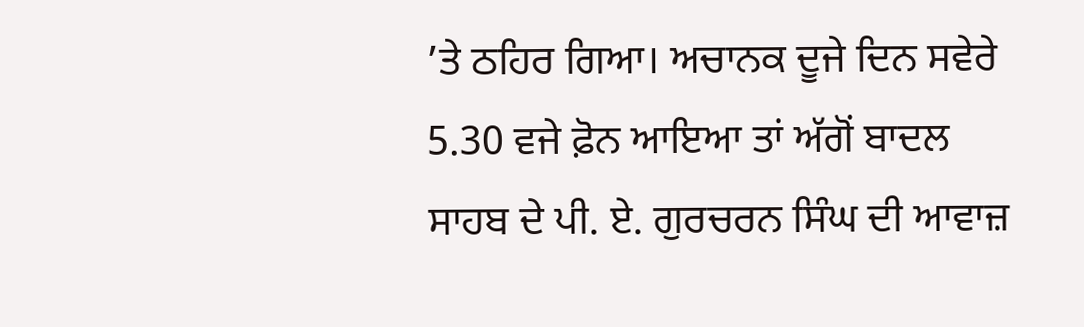’ਤੇ ਠਹਿਰ ਗਿਆ। ਅਚਾਨਕ ਦੂਜੇ ਦਿਨ ਸਵੇਰੇ 5.30 ਵਜੇ ਫ਼ੋਨ ਆਇਆ ਤਾਂ ਅੱਗੋਂ ਬਾਦਲ ਸਾਹਬ ਦੇ ਪੀ. ਏ. ਗੁਰਚਰਨ ਸਿੰਘ ਦੀ ਆਵਾਜ਼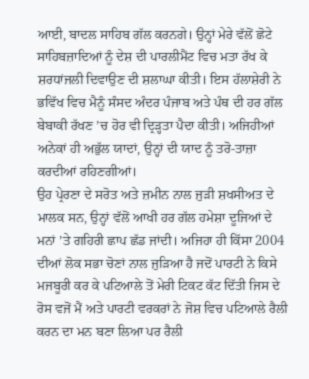ਆਈ, ਬਾਦਲ ਸਾਹਿਬ ਗੱਲ ਕਰਨਗੇ। ਉਨ੍ਹਾਂ ਮੇਰੇ ਵੱਲੋਂ ਛੋਟੇ ਸਾਹਿਬਜ਼ਾਦਿਆਂ ਨੂੰ ਦੇਸ਼ ਦੀ ਪਾਰਲੀਮੈਂਟ ਵਿਚ ਮਤਾ ਰੱਖ ਕੇ ਸ਼ਰਧਾਂਜਲੀ ਦਿਵਾਉਣ ਦੀ ਸ਼ਲਾਘਾ ਕੀਤੀ। ਇਸ ਹੱਲਾਸ਼ੇਰੀ ਨੇ ਭਵਿੱਖ ਵਿਚ ਮੈਨੂੰ ਸੰਸਦ ਅੰਦਰ ਪੰਜਾਬ ਅਤੇ ਪੰਥ ਦੀ ਹਰ ਗੱਲ ਬੇਬਾਕੀ ਰੱਖਣ ’ਚ ਹੋਰ ਵੀ ਦ੍ਰਿੜ੍ਹਤਾ ਪੈਦਾ ਕੀਤੀ। ਅਜਿਹੀਆਂ ਅਨੇਕਾਂ ਹੀ ਅਭੁੱਲ ਯਾਦਾਂ, ਉਨ੍ਹਾਂ ਦੀ ਯਾਦ ਨੂੰ ਤਰੋ-ਤਾਜ਼ਾ ਕਰਦੀਆਂ ਰਹਿਣਗੀਆਂ।
ਉਹ ਪ੍ਰੇਰਣਾ ਦੇ ਸਰੋਤ ਅਤੇ ਜ਼ਮੀਨ ਨਾਲ ਜੁੜੀ ਸ਼ਖਸੀਅਤ ਦੇ ਮਾਲਕ ਸਨ, ਉਨ੍ਹਾਂ ਵੱਲੋਂ ਆਖੀ ਹਰ ਗੱਲ ਹਮੇਸ਼ਾ ਦੂਜਿਆਂ ਦੇ ਮਨਾਂ ’ਤੇ ਗਹਿਰੀ ਛਾਪ ਛੱਡ ਜਾਂਦੀ। ਅਜਿਹਾ ਹੀ ਕਿੱਸਾ 2004 ਦੀਆਂ ਲੋਕ ਸਭਾ ਚੋਣਾਂ ਨਾਲ ਜੁੜਿਆ ਹੈ ਜਦੋਂ ਪਾਰਟੀ ਨੇ ਕਿਸੇ ਮਜਬੂਰੀ ਕਰ ਕੇ ਪਟਿਆਲੇ ਤੋਂ ਮੇਰੀ ਟਿਕਟ ਕੱਟ ਦਿੱਤੀ ਜਿਸ ਦੇ ਰੋਸ ਵਜੋਂ ਮੈਂ ਅਤੇ ਪਾਰਟੀ ਵਰਕਰਾਂ ਨੇ ਜੋਸ਼ ਵਿਚ ਪਟਿਆਲੇ ਰੈਲੀ ਕਰਨ ਦਾ ਮਨ ਬਣਾ ਲਿਆ ਪਰ ਰੈਲੀ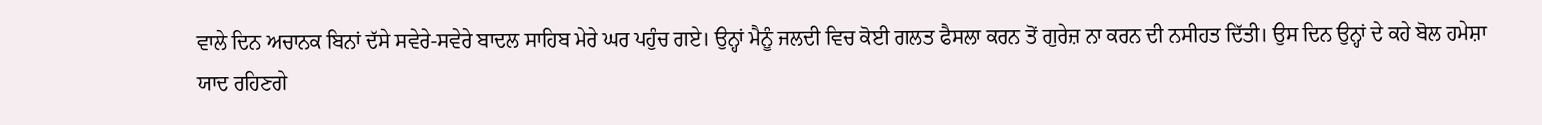ਵਾਲੇ ਦਿਨ ਅਚਾਨਕ ਬਿਨਾਂ ਦੱਸੇ ਸਵੇਰੇ-ਸਵੇਰੇ ਬਾਦਲ ਸਾਹਿਬ ਮੇਰੇ ਘਰ ਪਹੁੰਚ ਗਏ। ਉਨ੍ਹਾਂ ਮੈਨੂੰ ਜਲਦੀ ਵਿਚ ਕੋਈ ਗਲਤ ਫੈਸਲਾ ਕਰਨ ਤੋਂ ਗੁਰੇਜ਼ ਨਾ ਕਰਨ ਦੀ ਨਸੀਹਤ ਦਿੱਤੀ। ਉਸ ਦਿਨ ਉਨ੍ਹਾਂ ਦੇ ਕਹੇ ਬੋਲ ਹਮੇਸ਼ਾ ਯਾਦ ਰਹਿਣਗੇ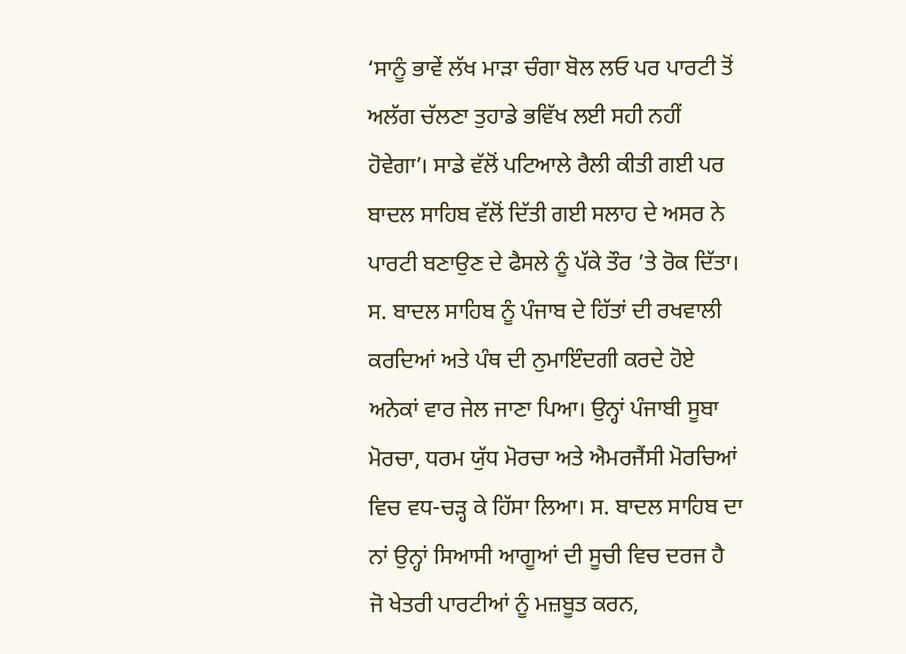‘ਸਾਨੂੰ ਭਾਵੇਂ ਲੱਖ ਮਾੜਾ ਚੰਗਾ ਬੋਲ ਲਓ ਪਰ ਪਾਰਟੀ ਤੋਂ ਅਲੱਗ ਚੱਲਣਾ ਤੁਹਾਡੇ ਭਵਿੱਖ ਲਈ ਸਹੀ ਨਹੀਂ ਹੋਵੇਗਾ’। ਸਾਡੇ ਵੱਲੋਂ ਪਟਿਆਲੇ ਰੈਲੀ ਕੀਤੀ ਗਈ ਪਰ ਬਾਦਲ ਸਾਹਿਬ ਵੱਲੋਂ ਦਿੱਤੀ ਗਈ ਸਲਾਹ ਦੇ ਅਸਰ ਨੇ ਪਾਰਟੀ ਬਣਾਉਣ ਦੇ ਫੈਸਲੇ ਨੂੰ ਪੱਕੇ ਤੌਰ ’ਤੇ ਰੋਕ ਦਿੱਤਾ। ਸ. ਬਾਦਲ ਸਾਹਿਬ ਨੂੰ ਪੰਜਾਬ ਦੇ ਹਿੱਤਾਂ ਦੀ ਰਖਵਾਲੀ ਕਰਦਿਆਂ ਅਤੇ ਪੰਥ ਦੀ ਨੁਮਾਇੰਦਗੀ ਕਰਦੇ ਹੋਏ ਅਨੇਕਾਂ ਵਾਰ ਜੇਲ ਜਾਣਾ ਪਿਆ। ਉਨ੍ਹਾਂ ਪੰਜਾਬੀ ਸੂਬਾ ਮੋਰਚਾ, ਧਰਮ ਯੁੱਧ ਮੋਰਚਾ ਅਤੇ ਐਮਰਜੈਂਸੀ ਮੋਰਚਿਆਂ ਵਿਚ ਵਧ-ਚੜ੍ਹ ਕੇ ਹਿੱਸਾ ਲਿਆ। ਸ. ਬਾਦਲ ਸਾਹਿਬ ਦਾ ਨਾਂ ਉਨ੍ਹਾਂ ਸਿਆਸੀ ਆਗੂਆਂ ਦੀ ਸੂਚੀ ਵਿਚ ਦਰਜ ਹੈ ਜੋ ਖੇਤਰੀ ਪਾਰਟੀਆਂ ਨੂੰ ਮਜ਼ਬੂਤ ਕਰਨ,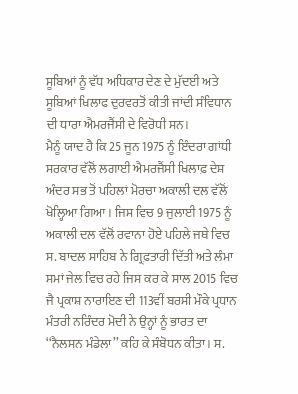ਸੂਬਿਆਂ ਨੂੰ ਵੱਧ ਅਧਿਕਾਰ ਦੇਣ ਦੇ ਮੁੱਦਈ ਅਤੇ ਸੂਬਿਆਂ ਖਿਲਾਫ ਦੁਰਵਰਤੋਂ ਕੀਤੀ ਜਾਂਦੀ ਸੰਵਿਧਾਨ ਦੀ ਧਾਰਾ ਐਮਰਜੈਂਸੀ ਦੇ ਵਿਰੋਧੀ ਸਨ।
ਮੈਨੂੰ ਯਾਦ ਹੈ ਕਿ 25 ਜੂਨ 1975 ਨੂੰ ਇੰਦਰਾ ਗਾਂਧੀ ਸਰਕਾਰ ਵੱਲੋਂ ਲਗਾਈ ਐਮਰਜੈਂਸੀ ਖਿਲਾਫ਼ ਦੇਸ਼ ਅੰਦਰ ਸਭ ਤੋਂ ਪਹਿਲਾਂ ਮੋਰਚਾ ਅਕਾਲੀ ਦਲ ਵੱਲੋਂ ਖੋਲ੍ਹਿਆ ਗਿਆ। ਜਿਸ ਵਿਚ 9 ਜੁਲਾਈ 1975 ਨੂੰ ਅਕਾਲੀ ਦਲ ਵੱਲੋਂ ਰਵਾਨਾ ਹੋਏ ਪਹਿਲੇ ਜਥੇ ਵਿਚ ਸ. ਬਾਦਲ ਸਾਹਿਬ ਨੇ ਗ੍ਰਿਫ਼ਤਾਰੀ ਦਿੱਤੀ ਅਤੇ ਲੰਮਾ ਸਮਾਂ ਜੇਲ ਵਿਚ ਰਹੇ ਜਿਸ ਕਰ ਕੇ ਸਾਲ 2015 ਵਿਚ ਜੈ ਪ੍ਰਕਾਸ਼ ਨਾਰਾਇਣ ਦੀ 113ਵੀਂ ਬਰਸੀ ਮੌਕੇ ਪ੍ਰਧਾਨ ਮੰਤਰੀ ਨਰਿੰਦਰ ਮੋਦੀ ਨੇ ਉਨ੍ਹਾਂ ਨੂੰ ਭਾਰਤ ਦਾ ‘‘ਨੈਲਸਨ ਮੰਡੇਲਾ’’ ਕਹਿ ਕੇ ਸੰਬੋਧਨ ਕੀਤਾ। ਸ.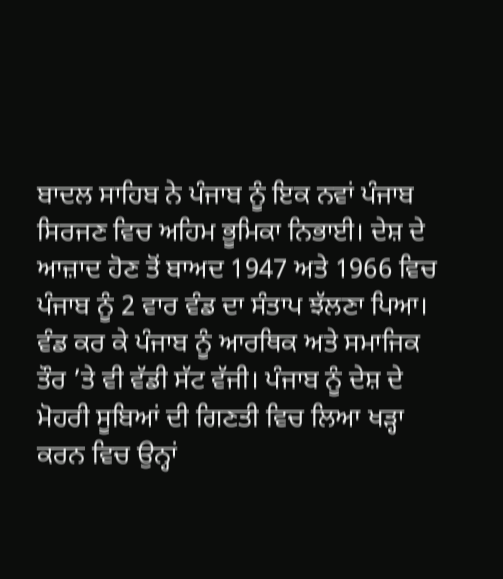ਬਾਦਲ ਸਾਹਿਬ ਨੇ ਪੰਜਾਬ ਨੂੰ ਇਕ ਨਵਾਂ ਪੰਜਾਬ ਸਿਰਜਣ ਵਿਚ ਅਹਿਮ ਭੂਮਿਕਾ ਨਿਭਾਈ। ਦੇਸ਼ ਦੇ ਆਜ਼ਾਦ ਹੋਣ ਤੋਂ ਬਾਅਦ 1947 ਅਤੇ 1966 ਵਿਚ ਪੰਜਾਬ ਨੂੰ 2 ਵਾਰ ਵੰਡ ਦਾ ਸੰਤਾਪ ਝੱਲਣਾ ਪਿਆ। ਵੰਡ ਕਰ ਕੇ ਪੰਜਾਬ ਨੂੰ ਆਰਥਿਕ ਅਤੇ ਸਮਾਜਿਕ ਤੌਰ ’ਤੇ ਵੀ ਵੱਡੀ ਸੱਟ ਵੱਜੀ। ਪੰਜਾਬ ਨੂੰ ਦੇਸ਼ ਦੇ ਮੋਹਰੀ ਸੂਬਿਆਂ ਦੀ ਗਿਣਤੀ ਵਿਚ ਲਿਆ ਖੜ੍ਹਾ ਕਰਨ ਵਿਚ ਉਨ੍ਹਾਂ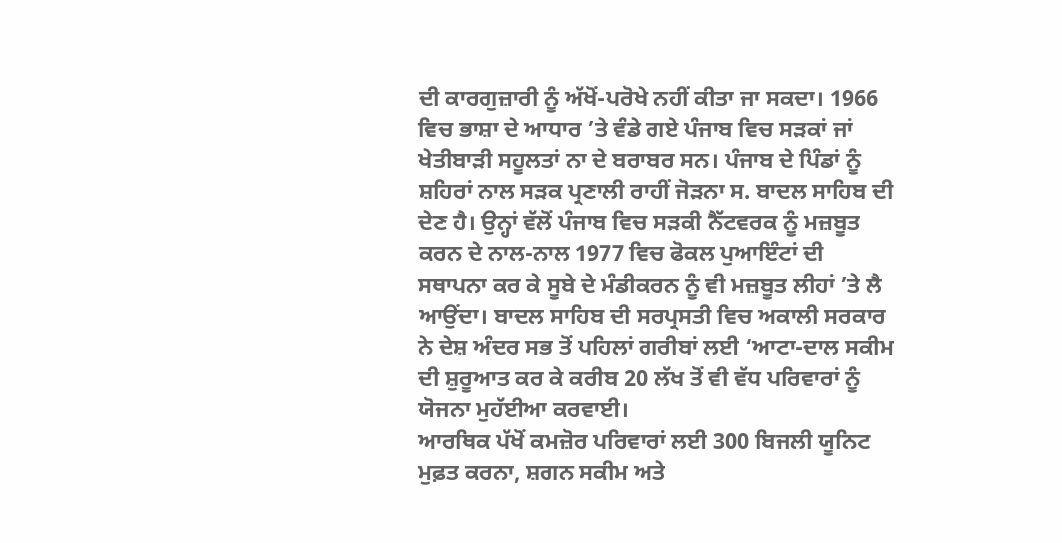ਦੀ ਕਾਰਗੁਜ਼ਾਰੀ ਨੂੰ ਅੱਖੋਂ-ਪਰੋਖੇ ਨਹੀਂ ਕੀਤਾ ਜਾ ਸਕਦਾ। 1966 ਵਿਚ ਭਾਸ਼ਾ ਦੇ ਆਧਾਰ ’ਤੇ ਵੰਡੇ ਗਏ ਪੰਜਾਬ ਵਿਚ ਸੜਕਾਂ ਜਾਂ ਖੇਤੀਬਾੜੀ ਸਹੂਲਤਾਂ ਨਾ ਦੇ ਬਰਾਬਰ ਸਨ। ਪੰਜਾਬ ਦੇ ਪਿੰਡਾਂ ਨੂੰ ਸ਼ਹਿਰਾਂ ਨਾਲ ਸੜਕ ਪ੍ਰਣਾਲੀ ਰਾਹੀਂ ਜੋੜਨਾ ਸ. ਬਾਦਲ ਸਾਹਿਬ ਦੀ ਦੇਣ ਹੈ। ਉਨ੍ਹਾਂ ਵੱਲੋਂ ਪੰਜਾਬ ਵਿਚ ਸੜਕੀ ਨੈੱਟਵਰਕ ਨੂੰ ਮਜ਼ਬੂਤ ਕਰਨ ਦੇ ਨਾਲ-ਨਾਲ 1977 ਵਿਚ ਫੋਕਲ ਪੁਆਇੰਟਾਂ ਦੀ ਸਥਾਪਨਾ ਕਰ ਕੇ ਸੂਬੇ ਦੇ ਮੰਡੀਕਰਨ ਨੂੰ ਵੀ ਮਜ਼ਬੂਤ ਲੀਹਾਂ ’ਤੇ ਲੈ ਆਉਂਦਾ। ਬਾਦਲ ਸਾਹਿਬ ਦੀ ਸਰਪ੍ਰਸਤੀ ਵਿਚ ਅਕਾਲੀ ਸਰਕਾਰ ਨੇ ਦੇਸ਼ ਅੰਦਰ ਸਭ ਤੋਂ ਪਹਿਲਾਂ ਗਰੀਬਾਂ ਲਈ ‘ਆਟਾ-ਦਾਲ ਸਕੀਮ ਦੀ ਸ਼ੁਰੂਆਤ ਕਰ ਕੇ ਕਰੀਬ 20 ਲੱਖ ਤੋਂ ਵੀ ਵੱਧ ਪਰਿਵਾਰਾਂ ਨੂੰ ਯੋਜਨਾ ਮੁਹੱਈਆ ਕਰਵਾਈ।
ਆਰਥਿਕ ਪੱਖੋਂ ਕਮਜ਼ੋਰ ਪਰਿਵਾਰਾਂ ਲਈ 300 ਬਿਜਲੀ ਯੂਨਿਟ ਮੁਫ਼ਤ ਕਰਨਾ, ਸ਼ਗਨ ਸਕੀਮ ਅਤੇ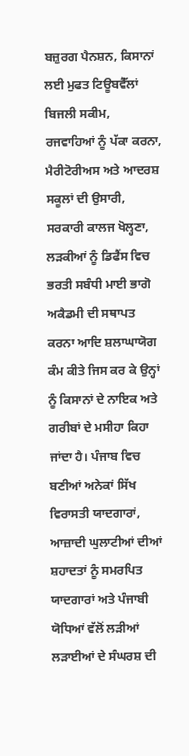ਬਜ਼ੁਰਗ ਪੈਨਸ਼ਨ, ਕਿਸਾਨਾਂ ਲਈ ਮੁਫਤ ਟਿਊਬਵੈੱਲਾਂ ਬਿਜਲੀ ਸਕੀਮ, ਰਜਵਾਹਿਆਂ ਨੂੰ ਪੱਕਾ ਕਰਨਾ, ਮੈਰੀਟੋਰੀਅਸ ਅਤੇ ਆਦਰਸ਼ ਸਕੂਲਾਂ ਦੀ ਉਸਾਰੀ, ਸਰਕਾਰੀ ਕਾਲਜ ਖੋਲ੍ਹਣਾ, ਲੜਕੀਆਂ ਨੂੰ ਡਿਫੈਂਸ ਵਿਚ ਭਰਤੀ ਸਬੰਧੀ ਮਾਈ ਭਾਗੋ ਅਕੈਡਮੀ ਦੀ ਸਥਾਪਤ ਕਰਨਾ ਆਦਿ ਸ਼ਲਾਘਾਯੋਗ ਕੰਮ ਕੀਤੇ ਜਿਸ ਕਰ ਕੇ ਉਨ੍ਹਾਂ ਨੂੰ ਕਿਸਾਨਾਂ ਦੇ ਨਾਇਕ ਅਤੇ ਗਰੀਬਾਂ ਦੇ ਮਸੀਹਾ ਕਿਹਾ ਜਾਂਦਾ ਹੈ। ਪੰਜਾਬ ਵਿਚ ਬਣੀਆਂ ਅਨੇਕਾਂ ਸਿੱਖ ਵਿਰਾਸਤੀ ਯਾਦਗਾਰਾਂ, ਆਜ਼ਾਦੀ ਘੁਲਾਟੀਆਂ ਦੀਆਂ ਸ਼ਹਾਦਤਾਂ ਨੂੰ ਸਮਰਪਿਤ ਯਾਦਗਾਰਾਂ ਅਤੇ ਪੰਜਾਬੀ ਯੋਧਿਆਂ ਵੱਲੋਂ ਲੜੀਆਂ ਲੜਾਈਆਂ ਦੇ ਸੰਘਰਸ਼ ਦੀ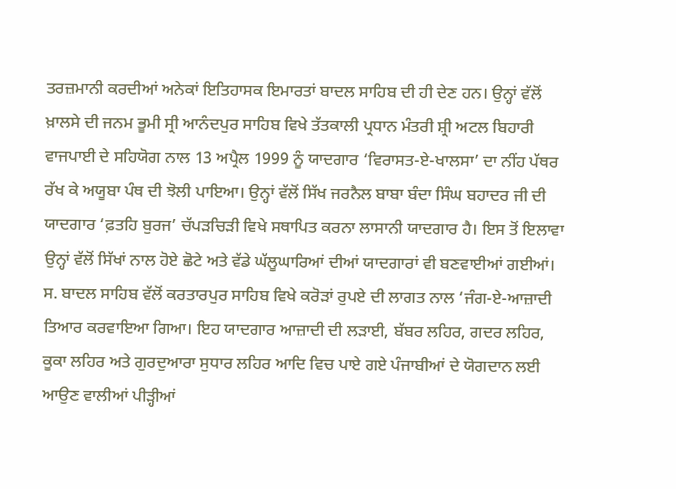ਤਰਜ਼ਮਾਨੀ ਕਰਦੀਆਂ ਅਨੇਕਾਂ ਇਤਿਹਾਸਕ ਇਮਾਰਤਾਂ ਬਾਦਲ ਸਾਹਿਬ ਦੀ ਹੀ ਦੇਣ ਹਨ। ਉਨ੍ਹਾਂ ਵੱਲੋਂ ਖ਼ਾਲਸੇ ਦੀ ਜਨਮ ਭੂਮੀ ਸ੍ਰੀ ਆਨੰਦਪੁਰ ਸਾਹਿਬ ਵਿਖੇ ਤੱਤਕਾਲੀ ਪ੍ਰਧਾਨ ਮੰਤਰੀ ਸ਼੍ਰੀ ਅਟਲ ਬਿਹਾਰੀ ਵਾਜਪਾਈ ਦੇ ਸਹਿਯੋਗ ਨਾਲ 13 ਅਪ੍ਰੈਲ 1999 ਨੂੰ ਯਾਦਗਾਰ ‘ਵਿਰਾਸਤ-ਏ-ਖਾਲਸਾ’ ਦਾ ਨੀਂਹ ਪੱਥਰ ਰੱਖ ਕੇ ਅਯੂਬਾ ਪੰਥ ਦੀ ਝੋਲੀ ਪਾਇਆ। ਉਨ੍ਹਾਂ ਵੱਲੋਂ ਸਿੱਖ ਜਰਨੈਲ ਬਾਬਾ ਬੰਦਾ ਸਿੰਘ ਬਹਾਦਰ ਜੀ ਦੀ ਯਾਦਗਾਰ ‘ਫ਼ਤਹਿ ਬੁਰਜ’ ਚੱਪੜਚਿੜੀ ਵਿਖੇ ਸਥਾਪਿਤ ਕਰਨਾ ਲਾਸਾਨੀ ਯਾਦਗਾਰ ਹੈ। ਇਸ ਤੋਂ ਇਲਾਵਾ ਉਨ੍ਹਾਂ ਵੱਲੋਂ ਸਿੱਖਾਂ ਨਾਲ ਹੋਏ ਛੋਟੇ ਅਤੇ ਵੱਡੇ ਘੱਲੂਘਾਰਿਆਂ ਦੀਆਂ ਯਾਦਗਾਰਾਂ ਵੀ ਬਣਵਾਈਆਂ ਗਈਆਂ। ਸ. ਬਾਦਲ ਸਾਹਿਬ ਵੱਲੋਂ ਕਰਤਾਰਪੁਰ ਸਾਹਿਬ ਵਿਖੇ ਕਰੋੜਾਂ ਰੁਪਏ ਦੀ ਲਾਗਤ ਨਾਲ ‘ਜੰਗ-ਏ-ਆਜ਼ਾਦੀ ਤਿਆਰ ਕਰਵਾਇਆ ਗਿਆ। ਇਹ ਯਾਦਗਾਰ ਆਜ਼ਾਦੀ ਦੀ ਲੜਾਈ, ਬੱਬਰ ਲਹਿਰ, ਗਦਰ ਲਹਿਰ, ਕੂਕਾ ਲਹਿਰ ਅਤੇ ਗੁਰਦੁਆਰਾ ਸੁਧਾਰ ਲਹਿਰ ਆਦਿ ਵਿਚ ਪਾਏ ਗਏ ਪੰਜਾਬੀਆਂ ਦੇ ਯੋਗਦਾਨ ਲਈ ਆਉਣ ਵਾਲੀਆਂ ਪੀੜ੍ਹੀਆਂ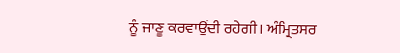ਨੂੰ ਜਾਣੂ ਕਰਵਾਉਂਦੀ ਰਹੇਗੀ। ਅੰਮ੍ਰਿਤਸਰ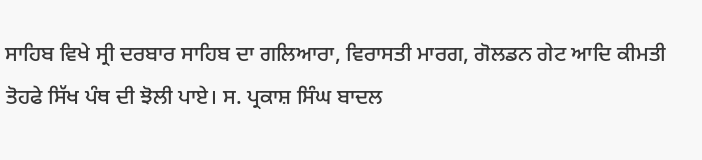ਸਾਹਿਬ ਵਿਖੇ ਸ੍ਰੀ ਦਰਬਾਰ ਸਾਹਿਬ ਦਾ ਗਲਿਆਰਾ, ਵਿਰਾਸਤੀ ਮਾਰਗ, ਗੋਲਡਨ ਗੇਟ ਆਦਿ ਕੀਮਤੀ ਤੋਹਫੇ ਸਿੱਖ ਪੰਥ ਦੀ ਝੋਲੀ ਪਾਏ। ਸ. ਪ੍ਰਕਾਸ਼ ਸਿੰਘ ਬਾਦਲ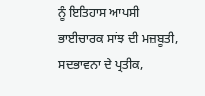ਨੂੰ ਇਤਿਹਾਸ ਆਪਸੀ ਭਾਈਚਾਰਕ ਸਾਂਝ ਦੀ ਮਜ਼ਬੂਤੀ, ਸਦਭਾਵਨਾ ਦੇ ਪ੍ਰਤੀਕ,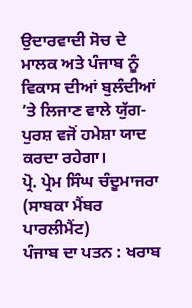ਉਦਾਰਵਾਦੀ ਸੋਚ ਦੇ ਮਾਲਕ ਅਤੇ ਪੰਜਾਬ ਨੂੰ ਵਿਕਾਸ ਦੀਆਂ ਬੁਲੰਦੀਆਂ ’ਤੇ ਲਿਜਾਣ ਵਾਲੇ ਯੁੱਗ-ਪੁਰਸ਼ ਵਜੋਂ ਹਮੇਸ਼ਾ ਯਾਦ ਕਰਦਾ ਰਹੇਗਾ।
ਪ੍ਰੋ. ਪ੍ਰੇਮ ਸਿੰਘ ਚੰਦੂਮਾਜਰਾ
(ਸਾਬਕਾ ਮੈਂਬਰ ਪਾਰਲੀਮੈਂਟ)
ਪੰਜਾਬ ਦਾ ਪਤਨ : ਖਰਾਬ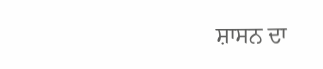ਸ਼ਾਸਨ ਦਾ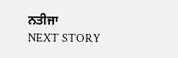ਨਤੀਜਾ
NEXT STORY